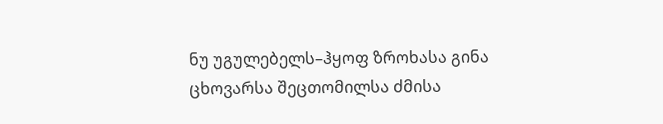ნუ უგულებელს–ჰყოფ ზროხასა გინა ცხოვარსა შეცთომილსა ძმისა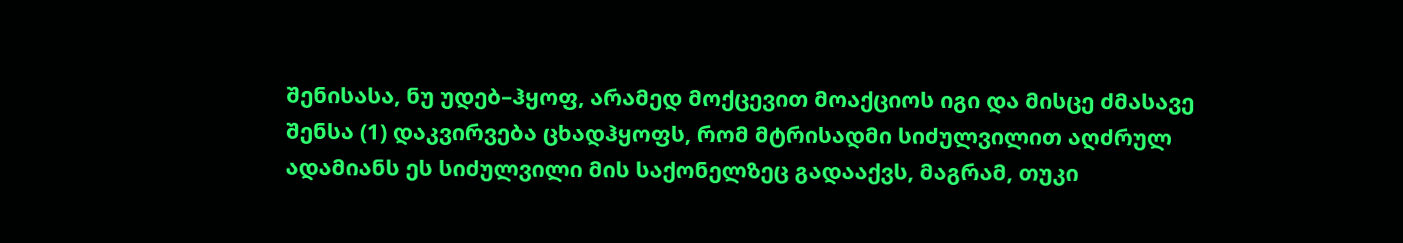შენისასა, ნუ უდებ–ჰყოფ, არამედ მოქცევით მოაქციოს იგი და მისცე ძმასავე შენსა (1) დაკვირვება ცხადჰყოფს, რომ მტრისადმი სიძულვილით აღძრულ ადამიანს ეს სიძულვილი მის საქონელზეც გადააქვს, მაგრამ, თუკი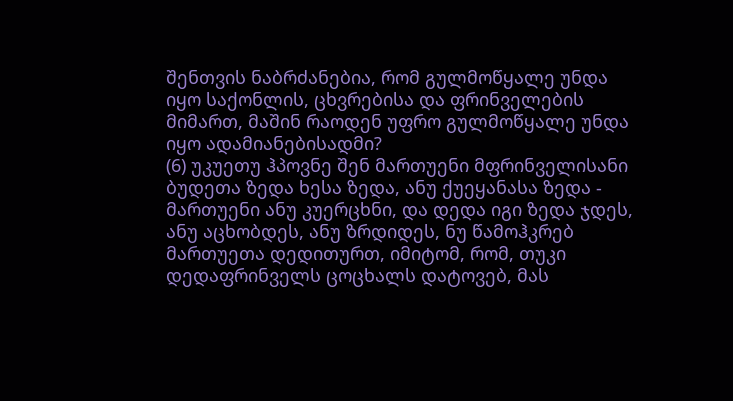შენთვის ნაბრძანებია, რომ გულმოწყალე უნდა იყო საქონლის, ცხვრებისა და ფრინველების მიმართ, მაშინ რაოდენ უფრო გულმოწყალე უნდა იყო ადამიანებისადმი?
(6) უკუეთუ ჰპოვნე შენ მართუენი მფრინველისანი ბუდეთა ზედა ხესა ზედა, ანუ ქუეყანასა ზედა - მართუენი ანუ კუერცხნი, და დედა იგი ზედა ჯდეს, ანუ აცხობდეს, ანუ ზრდიდეს, ნუ წამოჰკრებ მართუეთა დედითურთ, იმიტომ, რომ, თუკი დედაფრინველს ცოცხალს დატოვებ, მას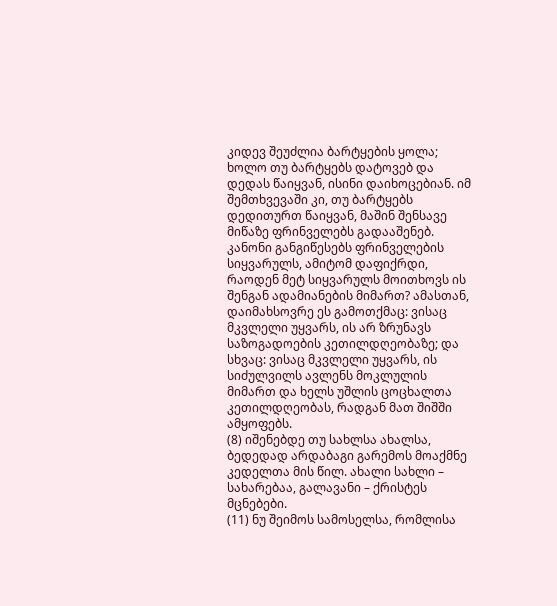კიდევ შეუძლია ბარტყების ყოლა; ხოლო თუ ბარტყებს დატოვებ და დედას წაიყვან, ისინი დაიხოცებიან. იმ შემთხვევაში კი, თუ ბარტყებს დედითურთ წაიყვან, მაშინ შენსავე მიწაზე ფრინველებს გადააშენებ. კანონი განგიწესებს ფრინველების სიყვარულს, ამიტომ დაფიქრდი, რაოდენ მეტ სიყვარულს მოითხოვს ის შენგან ადამიანების მიმართ? ამასთან, დაიმახსოვრე ეს გამოთქმაც: ვისაც მკვლელი უყვარს, ის არ ზრუნავს საზოგადოების კეთილდღეობაზე; და სხვაც: ვისაც მკვლელი უყვარს, ის სიძულვილს ავლენს მოკლულის მიმართ და ხელს უშლის ცოცხალთა კეთილდღეობას, რადგან მათ შიშში ამყოფებს.
(8) იშენებდე თუ სახლსა ახალსა, ბედედად არდაბაგი გარემოს მოაქმნე კედელთა მის წილ. ახალი სახლი – სახარებაა, გალავანი – ქრისტეს მცნებები.
(11) ნუ შეიმოს სამოსელსა, რომლისა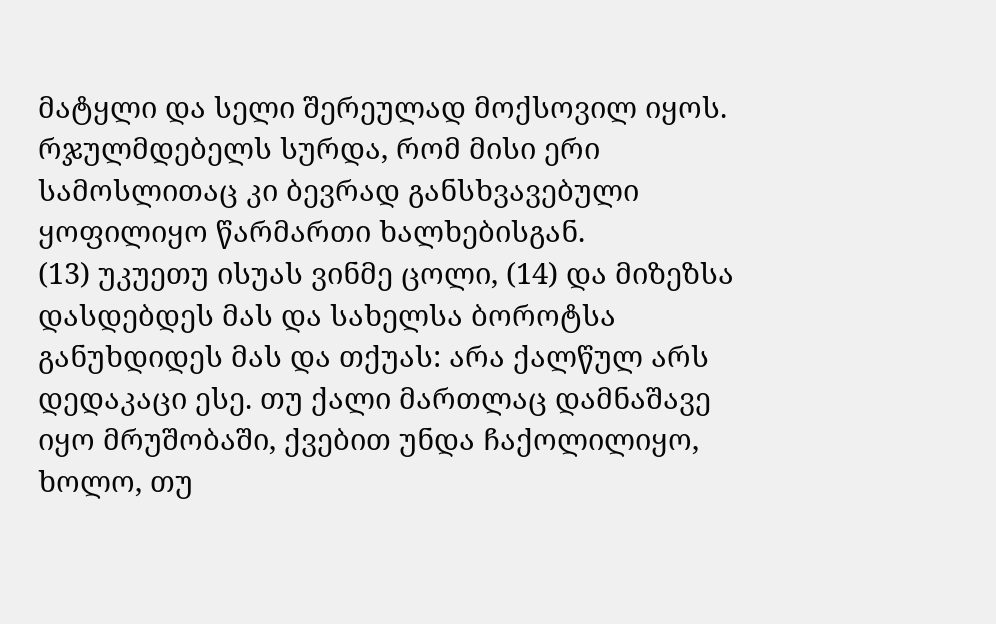მატყლი და სელი შერეულად მოქსოვილ იყოს. რჯულმდებელს სურდა, რომ მისი ერი სამოსლითაც კი ბევრად განსხვავებული ყოფილიყო წარმართი ხალხებისგან.
(13) უკუეთუ ისუას ვინმე ცოლი, (14) და მიზეზსა დასდებდეს მას და სახელსა ბოროტსა განუხდიდეს მას და თქუას: არა ქალწულ არს დედაკაცი ესე. თუ ქალი მართლაც დამნაშავე იყო მრუშობაში, ქვებით უნდა ჩაქოლილიყო, ხოლო, თუ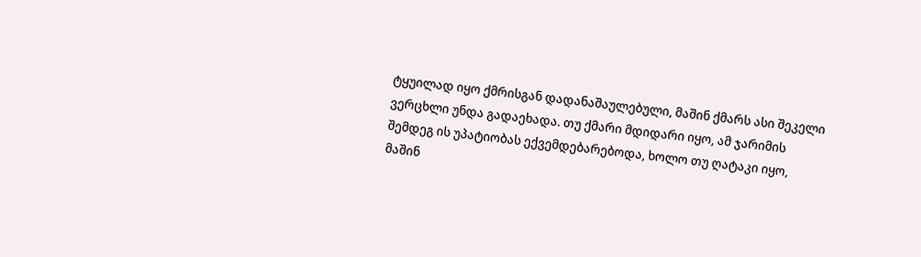ტყუილად იყო ქმრისგან დადანაშაულებული, მაშინ ქმარს ასი შეკელი ვერცხლი უნდა გადაეხადა. თუ ქმარი მდიდარი იყო, ამ ჯარიმის შემდეგ ის უპატიობას ექვემდებარებოდა, ხოლო თუ ღატაკი იყო, მაშინ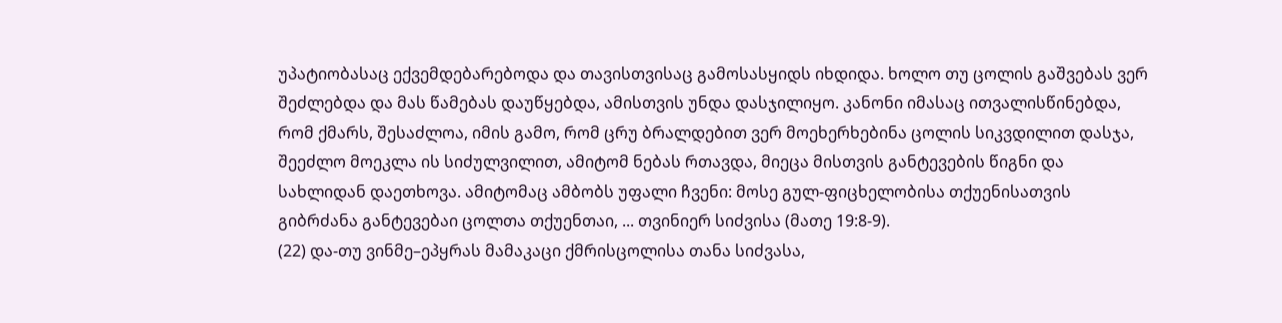უპატიობასაც ექვემდებარებოდა და თავისთვისაც გამოსასყიდს იხდიდა. ხოლო თუ ცოლის გაშვებას ვერ შეძლებდა და მას წამებას დაუწყებდა, ამისთვის უნდა დასჯილიყო. კანონი იმასაც ითვალისწინებდა, რომ ქმარს, შესაძლოა, იმის გამო, რომ ცრუ ბრალდებით ვერ მოეხერხებინა ცოლის სიკვდილით დასჯა, შეეძლო მოეკლა ის სიძულვილით, ამიტომ ნებას რთავდა, მიეცა მისთვის განტევების წიგნი და სახლიდან დაეთხოვა. ამიტომაც ამბობს უფალი ჩვენი: მოსე გულ-ფიცხელობისა თქუენისათვის გიბრძანა განტევებაი ცოლთა თქუენთაი, ... თვინიერ სიძვისა (მათე 19:8-9).
(22) და-თუ ვინმე–ეპყრას მამაკაცი ქმრისცოლისა თანა სიძვასა,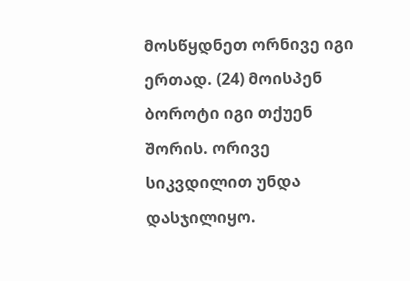მოსწყდნეთ ორნივე იგი ერთად. (24) მოისპენ ბოროტი იგი თქუენ შორის. ორივე სიკვდილით უნდა დასჯილიყო.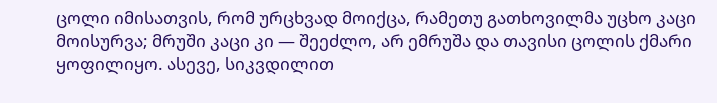ცოლი იმისათვის, რომ ურცხვად მოიქცა, რამეთუ გათხოვილმა უცხო კაცი მოისურვა; მრუში კაცი კი — შეეძლო, არ ემრუშა და თავისი ცოლის ქმარი ყოფილიყო. ასევე, სიკვდილით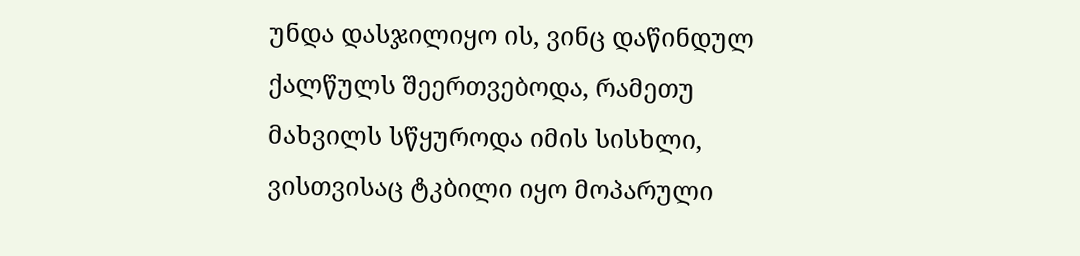უნდა დასჯილიყო ის, ვინც დაწინდულ ქალწულს შეერთვებოდა, რამეთუ მახვილს სწყუროდა იმის სისხლი, ვისთვისაც ტკბილი იყო მოპარული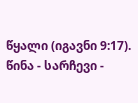წყალი (იგავნი 9:17).
წინა - სარჩევი -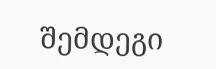შემდეგი